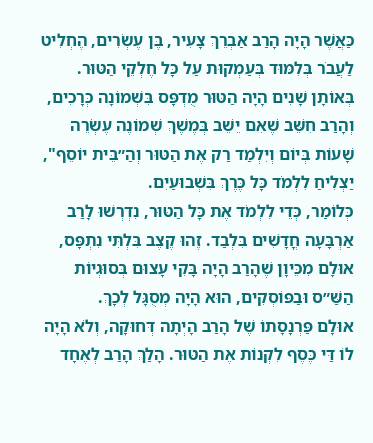כַּאֲשֶׁר הָיָה הָרַב אַבְרֵךְ צָעִיר, בֶּן עֶשְׂרִים, הֶחְלִיט לַעֲבֹר בְּלִמּוּד בְּעַמְקוּת עַל כָּל חֶלְקֵי הַטּוּר. בְּאוֹתָן שָׁנִים הָיָה הַטּוּר מֻדְפָּס בִּשְׁמוֹנָה כְּרָכִים, וְהָרַב חִשֵּׁב שֶׁאִם יֵשֵׁב בְּמֶשֶׁךְ שְׁמוֹנֶה עֶשְׂרֵה שָׁעוֹת בְּיוֹם וְיִלְמַד רַק אֶת הַטּוּר וְהַ״בֵּית יוֹסֵף", יַצְלִיחַ לִלְמֹד כָּל כֶּרֶךְ בִּשְׁבוּעַיִם.
כְּלוֹמַר, כְּדֵי לִלְמֹד אֶת כָּל הַטּוּר, נִדְרְשׁוּ לָרַב אַרְבָּעָה חֳדָשִׁים בִּלְבַד. זֶהוּ קֶצֶב בִּלְתִּי נִתְפָּס, אוּלָם מִכֵּיוָן שֶׁהָרַב הָיָה בָּקִי עָצוּם בְּסוּגְיוֹת הַשַּׁ״ס וּבַפּוֹסְקִים, הוּא הָיָה מְסֻגָּל לְכָךְ.
אוּלָם פַּרְנָסָתוֹ שֶׁל הָרַב הָיְתָה דְּחוּקָה, וְלֹא הָיָה לוֹ דַּי כֶּסֶף לִקְנוֹת אֶת הַטּוּר. הָלַךְ הָרַב לְאֶחָד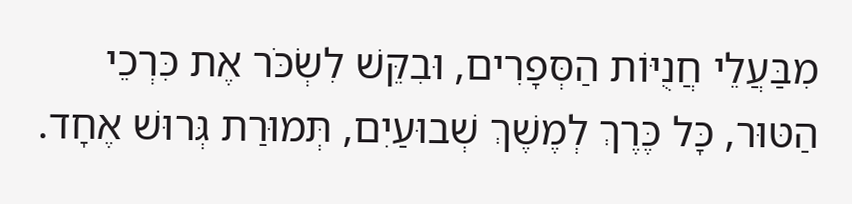מִבַּעֲלֵי חֲנֻיּוֹת הַסְּפָרִים, וּבִקֵּשׁ לִשְׂכֹּר אֶת כִּרְכֵי הַטּוּר, כָּל כֶּרֶךְ לְמֶשֶׁךְ שְׁבוּעַיִם, תְּמוּרַת גְּרוּשׁ אֶחָד.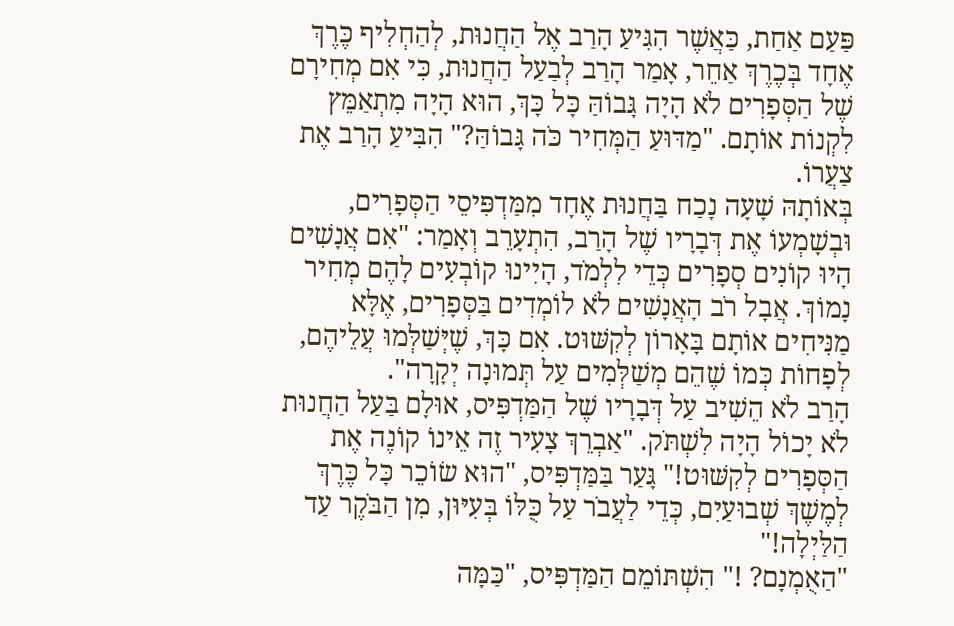פַּעַם אַחַת, כַּאֲשֶׁר הִגִּיעַ הָרַב אֶל הַחֲנוּת, לְהַחְלִיף כֶּרֶךְ אֶחָד בְּכֶרֶךְ אַחֵר, אָמַר הָרַב לְבַעַל הַחֲנוּת, כִּי אִם מְחִירָם שֶׁל הַסְּפָרִים לֹא הָיָה גָּבוֹהַּ כָּל כָּךְ, הוּא הָיָה מִתְאַמֵּץ לִקְנוֹת אוֹתָם. "מַדּוּעַ הַמְּחִיר כֹּה גָּבוֹהַּ?" הִבִּיעַ הָרַב אֶת צַעֲרוֹ.
בְּאוֹתָהּ שָׁעָה נָכַח בַּחֲנוּת אֶחָד מִמַּדְפִּיסֵי הַסְּפָרִים, וּבְשָׁמְעוֹ אֶת דְּבָרָיו שֶׁל הָרַב, הִתְעָרֵב וְאָמַר: "אִם אֲנָשִׁים הָיוּ קוֹנִים סְפָרִים כְּדֵי לִלְמֹד, הָיִינוּ קוֹבְעִים לָהֶם מְחִיר נָמוֹךְ. אֲבָל רֹב הָאֲנָשִׁים לֹא לוֹמְדִים בַּסְּפָרִים, אֶלָּא מַנִּיחִים אוֹתָם בָּאָרוֹן לְקִשּׁוּט. אִם כָּךְ, שֶׁיְּשַׁלְּמוּ עֲלֵיהֶם, לְפָחוֹת כְּמוֹ שֶׁהֵם מְשַׁלְּמִים עַל תְּמוּנָה יְקָרָה".
הָרַב לֹא הֵשִׁיב עַל דְּבָרָיו שֶׁל הַמַּדְפִּיס, אוּלָם בַּעַל הַחֲנוּת לֹא יָכוֹל הָיָה לִשְׁתֹּק. "אַבְרֵךְ צָעִיר זֶה אֵינוֹ קוֹנֶה אֶת הַסְּפָרִים לְקִשּׁוּט!" גָּעַר בַּמַּדְפִּיס, "הוּא שׂוֹכֵר כָּל כֶּרֶךְ לְמֶשֶׁךְ שְׁבוּעַיִם, כְּדֵי לַעֲבֹר עַל כֻּלּוֹ בְּעִיּוּן, מִן הַבֹּקֶר עַד הַלַּיְלָה!"
"הַאֻמְנָם? !" הִשְׁתּוֹמֵם הַמַּדְפִּיס, "כַּמָּה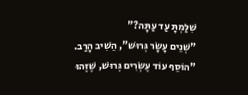שִׁלַּמְתָּ עַד עַתָּה?"
"שְׁנֵים עָשָׂר גְּרוּשׁ", הֵשִׁיב הָרַב.
"הוֹסֵף עוֹד עֶשְׂרִים גְּרוּשׁ, שֶׁזֶּהוּ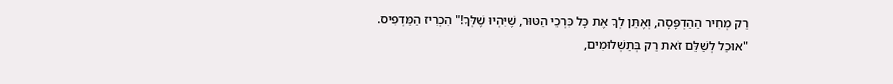רַק מְחִיר הַהַדְפָּסָה, וְאֶתֵּן לְךָ אֶת כָּל כִּרְכֵי הַטּוּר, שֶׁיִּהְיוּ שֶׁלְּךָ!" הִכְרִיז הַמַּדְפִּיס.
"אוּכַל לְשַׁלֵּם זֹאת רַק בְּתַשְׁלוּמִים,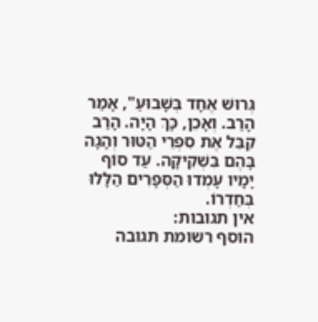גְּרוּשׁ אֶחָד בְּשָׁבוּעַ", אָמַר הָרַב. וְאָכֵן, כָּךְ הָיָה. הָרַב קִבֵּל אֶת סִפְרֵי הַטּוּר וְהָגָה בָּהֶם בִּשְׁקִיקָה. עַד סוֹף יָמָיו עָמְדוּ הַסְּפָרִים הַלָּלוּ בְּחַדְרוֹ.
אין תגובות:
הוסף רשומת תגובה